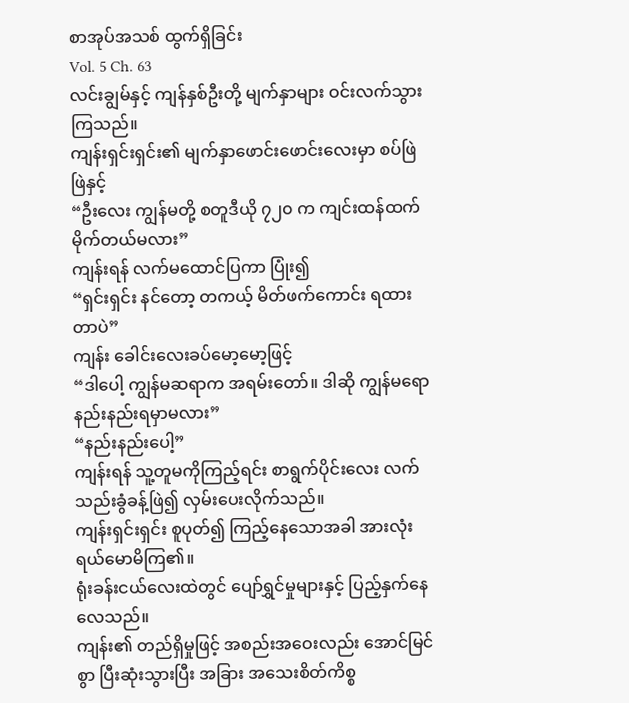စာအုပ်အသစ် ထွက်ရှိခြင်း
Vol. 5 Ch. 63
လင်းချွမ်နှင့် ကျန်နှစ်ဦးတို့ မျက်နှာများ ဝင်းလက်သွားကြသည်။
ကျန်းရှင်းရှင်း၏ မျက်နှာဖောင်းဖောင်းလေးမှာ စပ်ဖြဲဖြဲနှင့်
“ဦးလေး ကျွန်မတို့ စတူဒီယို ၇၂၀ က ကျင်းထန်ထက် မိုက်တယ်မလား”
ကျန်းရန် လက်မထောင်ပြကာ ပြုံး၍
“ရှင်းရှင်း နင်တော့ တကယ့် မိတ်ဖက်ကောင်း ရထားတာပဲ”
ကျန်း ခေါင်းလေးခပ်မော့မော့ဖြင့်
“ဒါပေါ့ ကျွန်မဆရာက အရမ်းတော်။ ဒါဆို ကျွန်မရော နည်းနည်းရမှာမလား”
“နည်းနည်းပေါ့”
ကျန်းရန် သူ့တူမကိုကြည့်ရင်း စာရွက်ပိုင်းလေး လက်သည်းခွံခန့်ဖြဲ၍ လှမ်းပေးလိုက်သည်။
ကျန်းရှင်းရှင်း စူပုတ်၍ ကြည့်နေသောအခါ အားလုံး ရယ်မောမိကြ၏။
ရုံးခန်းငယ်လေးထဲတွင် ပျော်ရွှင်မှုများနှင့် ပြည့်နှက်နေလေသည်။
ကျန်း၏ တည်ရှိမှုဖြင့် အစည်းအဝေးလည်း အောင်မြင်စွာ ပြီးဆုံးသွားပြီး အခြား အသေးစိတ်ကိစ္စ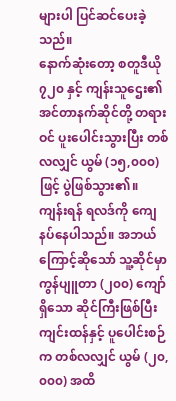များပါ ပြင်ဆင်ပေးခဲ့သည်။
နောက်ဆုံးတော့ စတူဒီယို ၇၂၀ နှင့် ကျန်းသူဌေး၏ အင်တာနက်ဆိုင်တို့ တရားဝင် ပူးပေါင်းသွားပြီး တစ်လလျှင် ယွမ် (၁၅,၀၀၀) ဖြင့် ပွဲဖြစ်သွား၏။
ကျန်းရန် ရလဒ်ကို ကျေနပ်နေပါသည်။ အဘယ်ကြောင့်ဆိုသော် သူ့ဆိုင်မှာ ကွန်ပျူတာ (၂၀၀) ကျော်ရှိသော ဆိုင်ကြီးဖြစ်ပြီး ကျင်းထန်နှင့် ပူပေါင်းစဉ်က တစ်လလျှင် ယွမ် (၂၀,၀၀၀) အထိ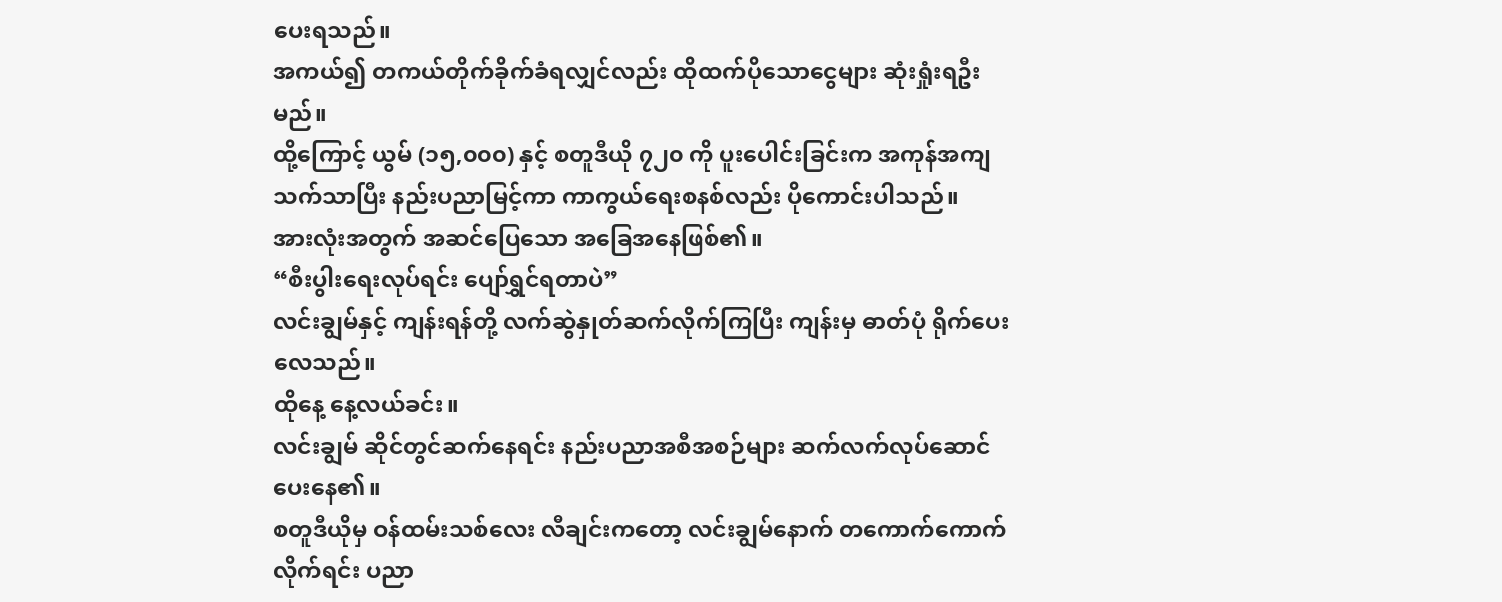ပေးရသည်။
အကယ်၍ တကယ်တိုက်ခိုက်ခံရလျှင်လည်း ထိုထက်ပိုသောငွေများ ဆုံးရှုံးရဦးမည်။
ထို့ကြောင့် ယွမ် (၁၅,၀၀၀) နှင့် စတူဒီယို ၇၂၀ ကို ပူးပေါင်းခြင်းက အကုန်အကျ သက်သာပြီး နည်းပညာမြင့်ကာ ကာကွယ်ရေးစနစ်လည်း ပိုကောင်းပါသည်။
အားလုံးအတွက် အဆင်ပြေသော အခြေအနေဖြစ်၏။
“စီးပွါးရေးလုပ်ရင်း ပျော်ရွှင်ရတာပဲ”
လင်းချွမ်နှင့် ကျန်းရန်တို့ လက်ဆွဲနှုတ်ဆက်လိုက်ကြပြီး ကျန်းမှ ဓာတ်ပုံ ရိုက်ပေးလေသည်။
ထိုနေ့ နေ့လယ်ခင်း။
လင်းချွမ် ဆိုင်တွင်ဆက်နေရင်း နည်းပညာအစီအစဉ်များ ဆက်လက်လုပ်ဆောင်ပေးနေ၏။
စတူဒီယိုမှ ဝန်ထမ်းသစ်လေး လီချင်းကတော့ လင်းချွမ်နောက် တကောက်ကောက်လိုက်ရင်း ပညာ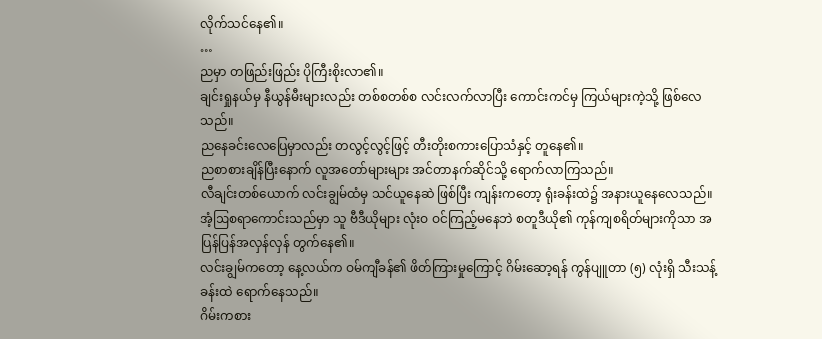လိုက်သင်နေ၏။
…
ညမှာ တဖြည်းဖြည်း ပိုကြီးစိုးလာ၏။
ချင်းရှုနယ်မှ နီယွန်မီးများလည်း တစ်စတစ်စ လင်းလက်လာပြီး ကောင်းကင်မှ ကြယ်များကဲ့သို့ ဖြစ်လေသည်။
ညနေခင်းလေပြေမှာလည်း တလွင့်လွင့်ဖြင့် တီးတိုးစကားပြောသံနှင့် တူနေ၏။
ညစာစားချိန်ပြီးနောက် လူအတော်များများ အင်တာနက်ဆိုင်သို့ ရောက်လာကြသည်။
လီချင်းတစ်ယောက် လင်းချွမ်ထံမှ သင်ယူနေဆဲ ဖြစ်ပြီး ကျန်းကတော့ ရုံးခန်းထဲ၌ အနားယူနေလေသည်။
အံ့ဩစရာကောင်းသည်မှာ သူ ဗီဒီယိုများ လုံးဝ ဝင်ကြည့်မနေဘဲ စတူဒီယို၏ ကုန်ကျစရိတ်များကိုသာ အပြန်ပြန်အလှန်လှန် တွက်နေ၏။
လင်းချွမ်ကတော့ နေ့လယ်က ဝမ်ကျီခန်၏ ဖိတ်ကြားမှုကြောင့် ဂိမ်းဆော့ရန် ကွန်ပျူတာ (၅) လုံးရှိ သီးသန့်ခန်းထဲ ရောက်နေသည်။
ဂိမ်းကစား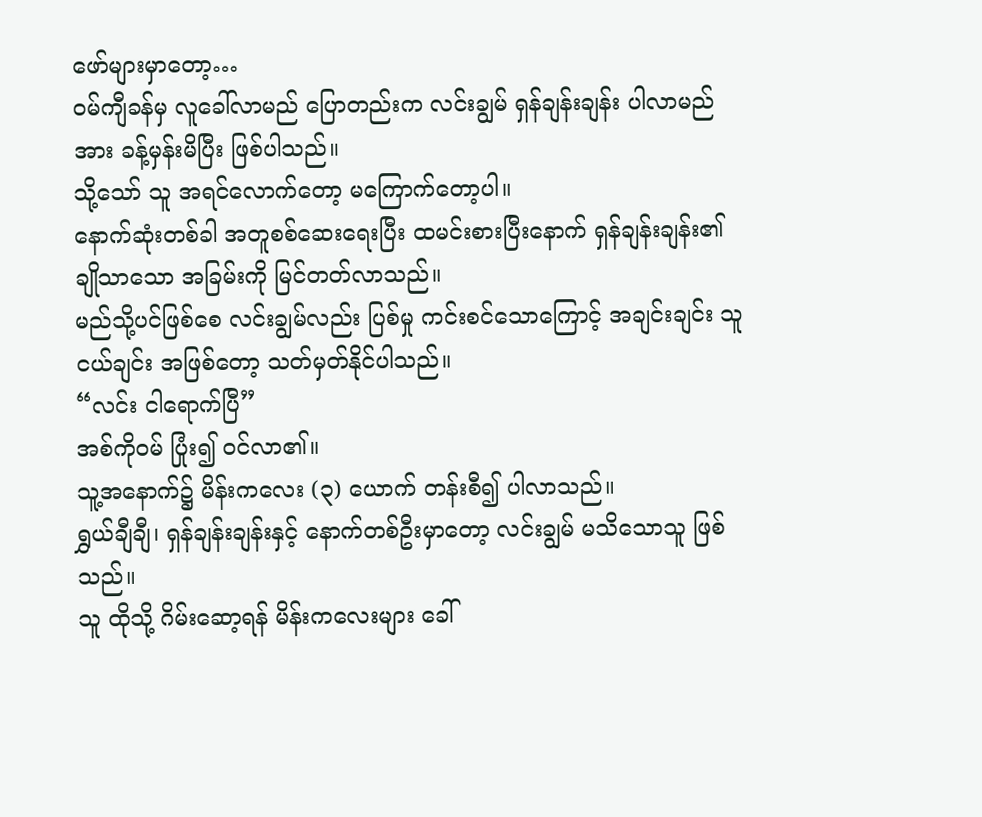ဖော်များမှာတော့…
ဝမ်ကျီခန်မှ လူခေါ်လာမည် ပြောတည်းက လင်းချွမ် ရှန်ချန်းချန်း ပါလာမည်အား ခန့်မှန်းမိပြီး ဖြစ်ပါသည်။
သို့သော် သူ အရင်လောက်တော့ မကြောက်တော့ပါ။
နောက်ဆုံးတစ်ခါ အတူစစ်ဆေးရေးပြီး ထမင်းစားပြီးနောက် ရှန်ချန်းချန်း၏ ချိုသာသော အခြမ်းကို မြင်တတ်လာသည်။
မည်သို့ပင်ဖြစ်စေ လင်းချွမ်လည်း ပြစ်မှု ကင်းစင်သောကြောင့် အချင်းချင်း သူငယ်ချင်း အဖြစ်တော့ သတ်မှတ်နိုင်ပါသည်။
“လင်း ငါရောက်ပြီ”
အစ်ကိုဝမ် ပြုံး၍ ဝင်လာ၏။
သူ့အနောက်၌ မိန်းကလေး (၃) ယောက် တန်းစီ၍ ပါလာသည်။
ရွှယ်ချီချီ၊ ရှန်ချန်းချန်းနှင့် နောက်တစ်ဦးမှာတော့ လင်းချွမ် မသိသောသူ ဖြစ်သည်။
သူ ထိုသို့ ဂိမ်းဆော့ရန် မိန်းကလေးများ ခေါ်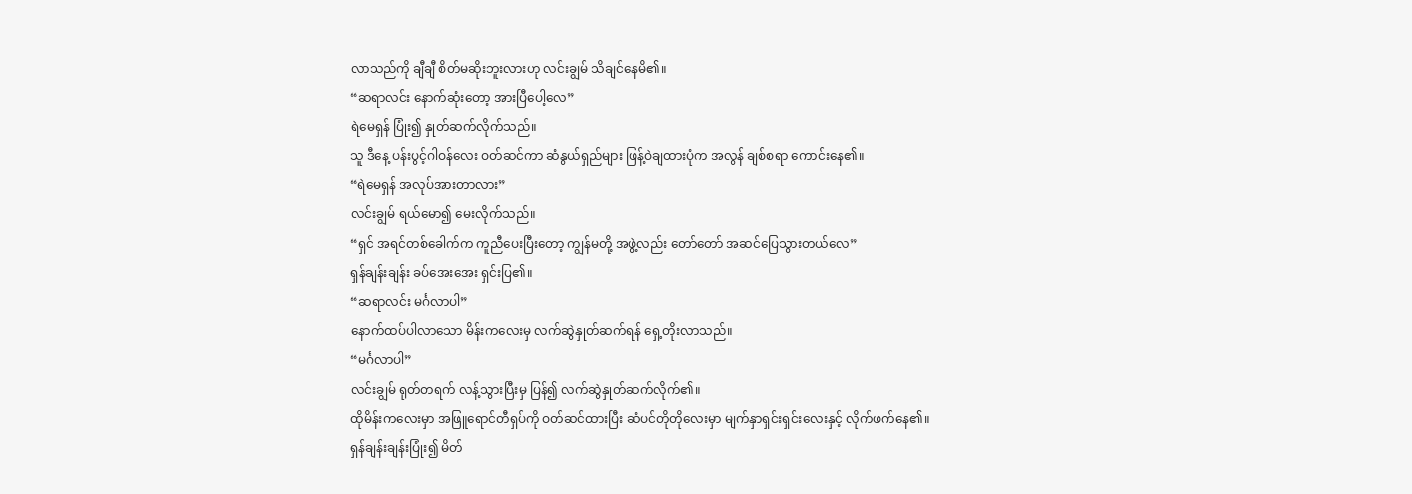လာသည်ကို ချီချီ စိတ်မဆိုးဘူးလားဟု လင်းချွမ် သိချင်နေမိ၏။
“ဆရာလင်း နောက်ဆုံးတော့ အားပြီပေါ့လေ”
ရဲမေရှန် ပြုံး၍ နှုတ်ဆက်လိုက်သည်။
သူ ဒီနေ့ ပန်းပွင့်ဂါဝန်လေး ဝတ်ဆင်ကာ ဆံနွယ်ရှည်များ ဖြန့်ဝဲချထားပုံက အလွန် ချစ်စရာ ကောင်းနေ၏။
“ရဲမေရှန် အလုပ်အားတာလား”
လင်းချွမ် ရယ်မော၍ မေးလိုက်သည်။
“ရှင် အရင်တစ်ခေါက်က ကူညီပေးပြီးတော့ ကျွန်မတို့ အဖွဲ့လည်း တော်တော် အဆင်ပြေသွားတယ်လေ”
ရှန်ချန်းချန်း ခပ်အေးအေး ရှင်းပြ၏။
“ဆရာလင်း မင်္ဂလာပါ”
နောက်ထပ်ပါလာသော မိန်းကလေးမှ လက်ဆွဲနှုတ်ဆက်ရန် ရှေ့တိုးလာသည်။
“မင်္ဂလာပါ”
လင်းချွမ် ရုတ်တရက် လန့်သွားပြီးမှ ပြန်၍ လက်ဆွဲနှုတ်ဆက်လိုက်၏။
ထိုမိန်းကလေးမှာ အဖြူရောင်တီရှပ်ကို ဝတ်ဆင်ထားပြီး ဆံပင်တိုတိုလေးမှာ မျက်နှာရှင်းရှင်းလေးနှင့် လိုက်ဖက်နေ၏။
ရှန်ချန်းချန်းပြုံး၍ မိတ်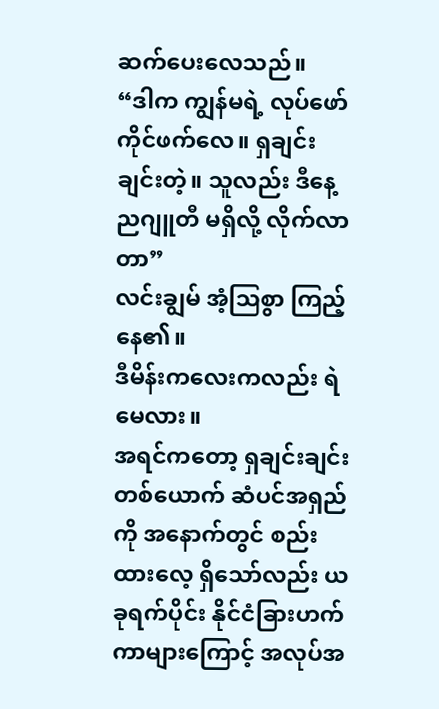ဆက်ပေးလေသည်။
“ဒါက ကျွန်မရဲ့ လုပ်ဖော်ကိုင်ဖက်လေ။ ရှချင်းချင်းတဲ့။ သူလည်း ဒီနေ့ ညဂျူတီ မရှိလို့ လိုက်လာတာ”
လင်းချွမ် အံ့ဩစွာ ကြည့်နေ၏။
ဒီမိန်းကလေးကလည်း ရဲမေလား။
အရင်ကတော့ ရှချင်းချင်းတစ်ယောက် ဆံပင်အရှည်ကို အနောက်တွင် စည်းထားလေ့ ရှိသော်လည်း ယခုရက်ပိုင်း နိုင်ငံခြားဟက်ကာများကြောင့် အလုပ်အ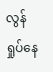လွန်ရှုပ်နေ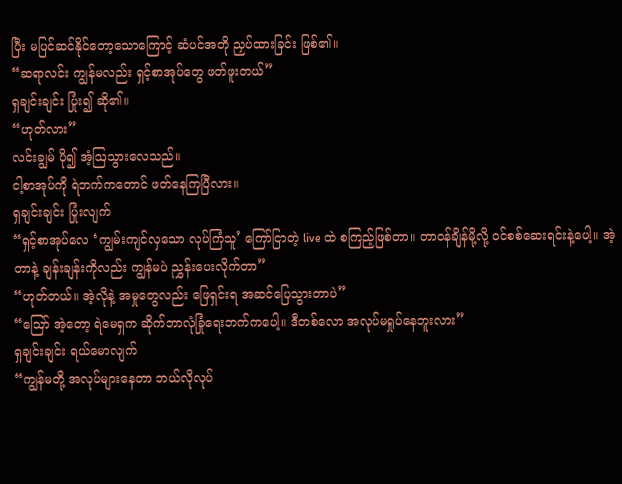ပြီး မပြင်ဆင်နိုင်တော့သောကြောင့် ဆံပင်အတို ညှပ်ထားခြင်း ဖြစ်၏။
“ဆရာလင်း ကျွန်မလည်း ရှင့်စာအုပ်တွေ ဖတ်ဖူးတယ်”
ရှချင်းချင်း ပြုံး၍ ဆို၏။
“ဟုတ်လား”
လင်းချွမ် ပို၍ အံ့ဩသွားလေသည်။
ငါ့စာအုပ်ကို ရဲဘက်ကတောင် ဖတ်နေကြပြီလား။
ရှချင်းချင်း ပြုံးလျက်
“ရှင့်စာအုပ်လေ ‘ကျွမ်းကျင်လှသော လုပ်ကြံသူ’ ကြော်ငြာတဲ့ live ထဲ စကြည့်ဖြစ်တာ။ တာဝန်ချိန်မို့လို့ ဝင်စစ်ဆေးရင်းနဲ့ပေါ့။ အဲ့တာနဲ့ ချန်းချန်းကိုလည်း ကျွန်မပဲ ညွှန်းပေးလိုက်တာ”
“ဟုတ်တယ်။ အဲ့လိုနဲ့ အမှုတွေလည်း ဖြေရှင်းရ အဆင်ပြေသွားတာပဲ”
“ဪ အဲ့တော့ ရဲမေရှက ဆိုက်ဘာလုံခြုံရေးဘက်ကပေါ့။ ဒီတစ်လော အလုပ်မရှုပ်နေဘူးလား”
ရှချင်းချင်း ရယ်မောလျက်
“ကျွန်မတို့ အလုပ်များနေတာ ဘယ်လိုလုပ်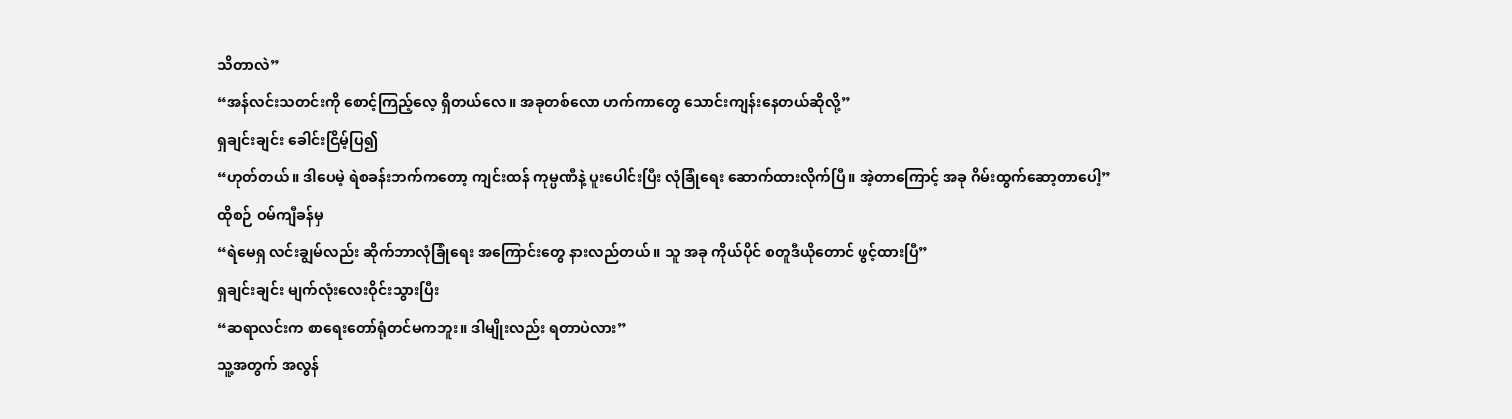သိတာလဲ”
“အန်လင်းသတင်းကို စောင့်ကြည့်လေ့ ရှိတယ်လေ။ အခုတစ်လော ဟက်ကာတွေ သောင်းကျန်းနေတယ်ဆိုလို့”
ရှချင်းချင်း ခေါင်းငြိမ့်ပြ၍
“ဟုတ်တယ်။ ဒါပေမဲ့ ရဲစခန်းဘက်ကတော့ ကျင်းထန် ကုမ္ပဏီနဲ့ ပူးပေါင်းပြီး လုံခြုံရေး ဆောက်ထားလိုက်ပြီ။ အဲ့တာကြောင့် အခု ဂိမ်းထွက်ဆော့တာပေါ့”
ထိုစဉ် ဝမ်ကျီခန်မှ
“ရဲမေရှ လင်းချွမ်လည်း ဆိုက်ဘာလုံခြုံရေး အကြောင်းတွေ နားလည်တယ်။ သူ အခု ကိုယ်ပိုင် စတူဒီယိုတောင် ဖွင့်ထားပြီ”
ရှချင်းချင်း မျက်လုံးလေးဝိုင်းသွားပြီး
“ဆရာလင်းက စာရေးတော်ရုံတင်မကဘူး။ ဒါမျိုးလည်း ရတာပဲလား”
သူ့အတွက် အလွန်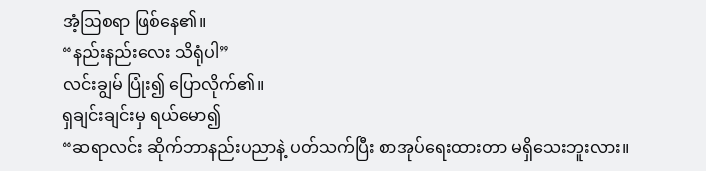အံ့ဩစရာ ဖြစ်နေ၏။
“နည်းနည်းလေး သိရုံပါ”
လင်းချွမ် ပြုံး၍ ပြောလိုက်၏။
ရှချင်းချင်းမှ ရယ်မော၍
“ဆရာလင်း ဆိုက်ဘာနည်းပညာနဲ့ ပတ်သက်ပြီး စာအုပ်ရေးထားတာ မရှိသေးဘူးလား။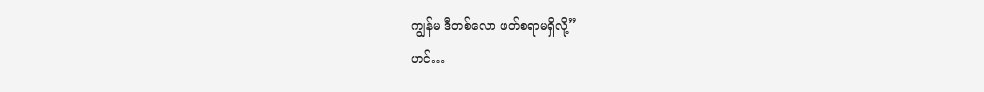ကျွန်မ ဒီတစ်လော ဖတ်စရာမရှိလို့”
ဟင်…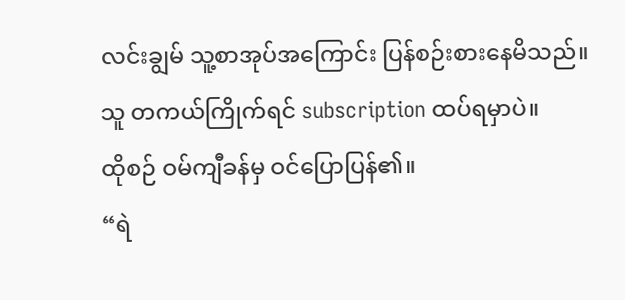လင်းချွမ် သူ့စာအုပ်အကြောင်း ပြန်စဉ်းစားနေမိသည်။
သူ တကယ်ကြိုက်ရင် subscription ထပ်ရမှာပဲ။
ထိုစဉ် ဝမ်ကျီခန်မှ ဝင်ပြောပြန်၏။
“ရဲ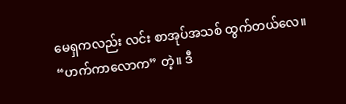မေရှကလည်း လင်း စာအုပ်အသစ် ထွက်တယ်လေ။ “ဟက်ကာလောက” တဲ့။ ဒီ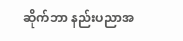ဆိုက်ဘာ နည်းပညာအ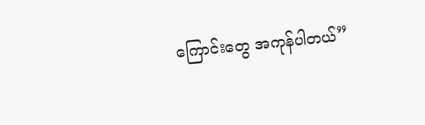ကြောင်းတွေ အကုန်ပါတယ်”